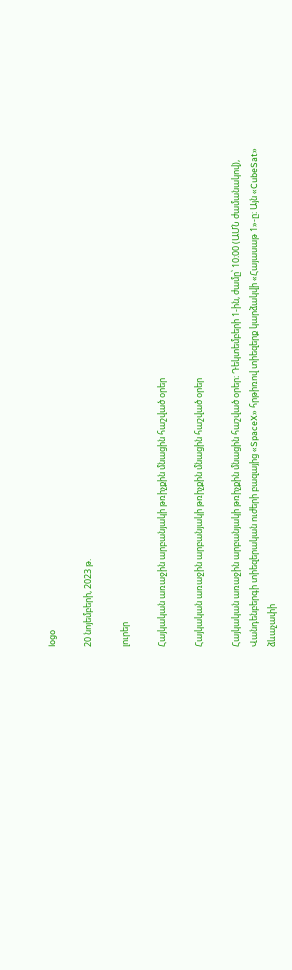logo

20 նոյեմբերի, 2023 թ.

լուրեր

Հայկական առաջին արբանյակի թռիչքին մնացին հաշված օրեր

Հայկական առաջին արբանյակի թռիչքին մնացին հաշված օրեր

Հայկական առաջին արբանյակի թռիչքին մնացին հաշված օրեր։ Դեկտեմբերի 1-ին, ժամը՝ 10։00 (ԱՄՆ ժամանակով), Վանդենբերգի տիեզերական ուժերի բազայից «SpaceX» հրթիռով տիեզերք կարձակվի «Հայասաթ 1»-ը։ Այն «CubeSat» ձևաչափի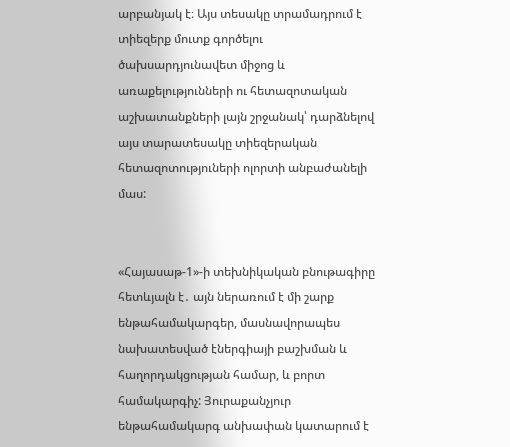արբանյակ է։ Այս տեսակը տրամադրում է տիեզերք մուտք գործելու ծախսարդյունավետ միջոց և առաքելությունների ու հետազոտական աշխատանքների լայն շրջանակ՝ դարձնելով այս տարատեսակը տիեզերական հետազոտություների ոլորտի անբաժանելի մաս:


«Հայասաթ-1»-ի տեխնիկական բնութագիրը հետևյալն է․ այն ներառում է մի շարք ենթահամակարգեր, մասնավորապես նախատեսված էներգիայի բաշխման և հաղորդակցության համար, և բորտ համակարգիչ: Յուրաքանչյուր ենթահամակարգ անխափան կատարում է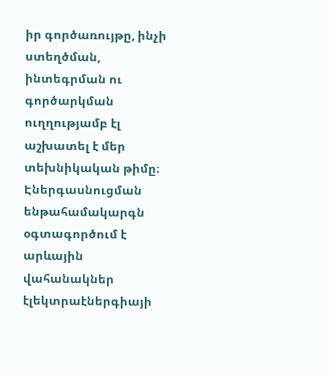իր գործառույթը, ինչի ստեղծման, ինտեգրման ու գործարկման ուղղությամբ էլ աշխատել է մեր տեխնիկական թիմը։ Էներգասնուցման ենթահամակարգն օգտագործում է արևային վահանակներ էլեկտրաէներգիայի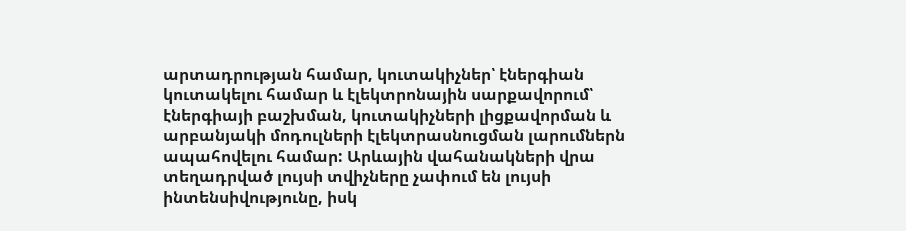արտադրության համար, կուտակիչներ՝ էներգիան կուտակելու համար և էլեկտրոնային սարքավորում՝ էներգիայի բաշխման, կուտակիչների լիցքավորման և արբանյակի մոդուլների էլեկտրասնուցման լարումներն ապահովելու համար: Արևային վահանակների վրա տեղադրված լույսի տվիչները չափում են լույսի ինտենսիվությունը, իսկ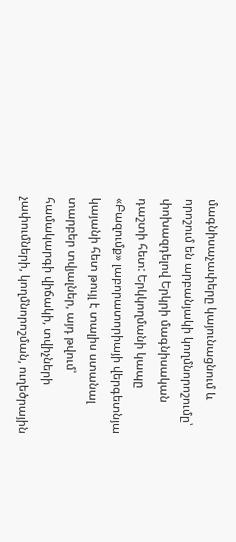մագնիսաչափերը կայունացնում և որոշում են արբանյակի կողմնորոշումը՝ փոխազդելով Երկրի մագնիսական դաշտի հետ: Երկկողմանի կապը «Բազումք» լաբորատորիայի վերգետնյա կայանի հետ թույլ է տալիս ստանալ տարբեր տվյալներ, այդ թվում՝ համակարգի վիճակի, տվիչների չափումների, կողմնորոշման, ուղեծրային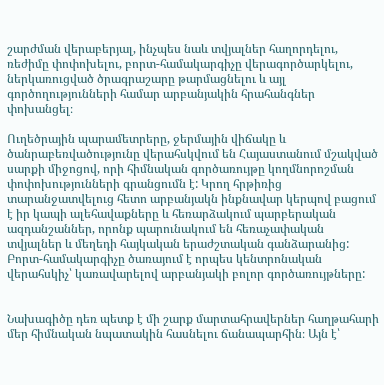շարժման վերաբերյալ, ինչպես նաև տվյալներ հաղորդելու, ռեժիմը փոփոխելու, բորտ-համակարգիչը վերագործարկելու, ներկառուցված ծրագրաշարը թարմացնելու և այլ գործողությունների համար արբանյակին հրահանգներ փոխանցել։

Ուղեծրային պարամետրերը, ջերմային վիճակը և ծանրաբեռվածությունը վերահսկվում են Հայաստանում մշակված սարքի միջոցով, որի հիմնական գործառույթը կողմնորոշման փոփոխությունների գրանցումն է: Կրող հրթիռից տարանջատվելուց հետո արբանյակն ինքնավար կերպով բացում է իր կապի ալեհավաքները և հեռարձակում պարբերական ազդանշաններ, որոնք պարունակում են հեռաչափական տվյալներ և մեղեդի հայկական երաժշտական գանձարանից: Բորտ-համակարգիչը ծառայում է որպես կենտրոնական վերահսկիչ՝ կառավարելով արբանյակի բոլոր գործառույթները:


Նախագիծը դեռ պետք է մի շարք մարտահրավերներ հաղթահարի մեր հիմնական նպատակին հասնելու ճանապարհին։ Այն է՝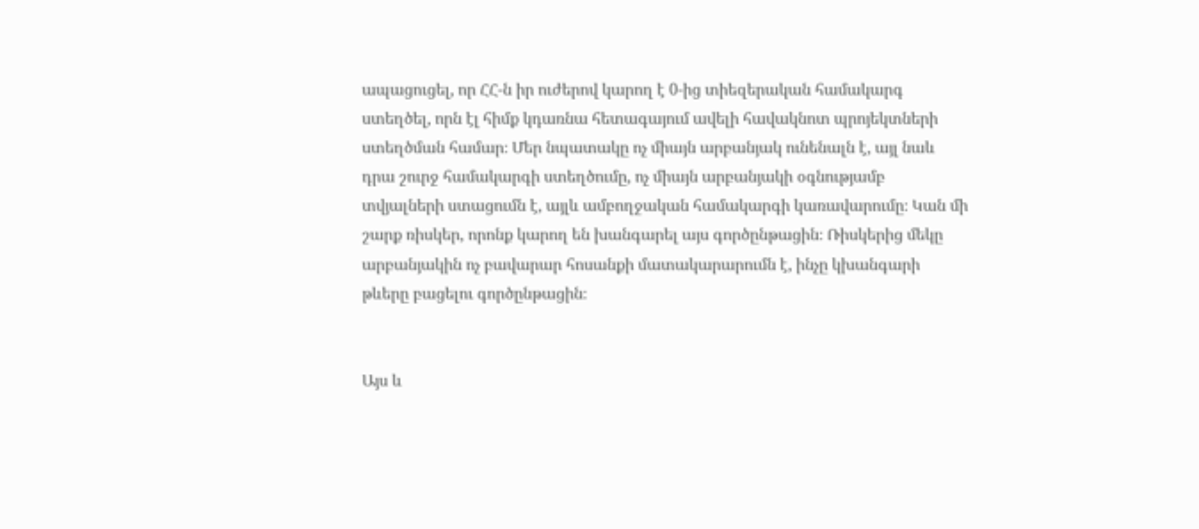ապացուցել, որ ՀՀ-ն իր ուժերով կարող է 0-ից տիեզերական համակարգ ստեղծել, որն էլ հիմք կդառնա հետագայում ավելի հավակնոտ պրոյեկտների ստեղծման համար։ Մեր նպատակը ոչ միայն արբանյակ ունենալն է, այլ նաև դրա շուրջ համակարգի ստեղծումը, ոչ միայն արբանյակի օգնությամբ տվյալների ստացումն է, այլև ամբողջական համակարգի կառավարումը։ Կան մի շարք ռիսկեր, որոնք կարող են խանգարել այս գործընթացին։ Ռիսկերից մեկը արբանյակին ոչ բավարար հոսանքի մատակարարումն է, ինչը կխանգարի թևերը բացելու գործընթացին։


Այս և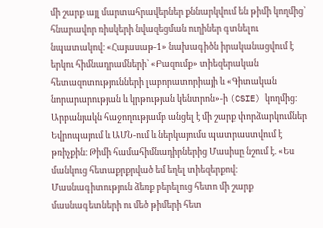մի շարք այլ մարտահրավերներ քննարկվում են թիմի կողմից՝ հնարավոր ռիսկերի նվազեցման ուղիներ գտնելու նպատակով։ «Հայասաթ-1» նախագիծն իրականացվում է երկու հիմնադրամների՝ «Բազումք» տիեզերական հետազոտությունների լաբորատորիայի և «Գիտական նորարարության և կրթության կենտրոն»-ի (CSIE) կողմից։ Արբանյակն հաջողությամբ անցել է մի շարք փորձարկումներ Եվրոպայում և ԱՄՆ-ում և ներկայումս պատրաստվում է թռիչքին։ Թիմի համահիմնադիրներից Մասիսը նշում է. «Ես մանկուց հետաքրքրված եմ եղել տիեզերքով։ Մասնագիտություն ձեռք բերելուց հետո մի շարք մասնագետների ու մեծ թիմերի հետ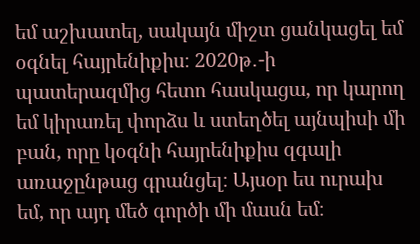եմ աշխատել, սակայն միշտ ցանկացել եմ օգնել հայրենիքիս։ 2020թ․-ի պատերազմից հետո հասկացա, որ կարող եմ կիրառել փորձս և ստեղծել այնպիսի մի բան, որը կօգնի հայրենիքիս զգալի առաջընթաց գրանցել։ Այսօր ես ուրախ եմ, որ այդ մեծ գործի մի մասն եմ։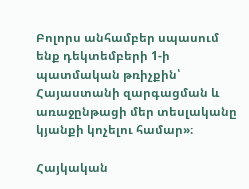Բոլորս անհամբեր սպասում ենք դեկտեմբերի 1-ի պատմական թռիչքին՝ Հայաստանի զարգացման և առաջընթացի մեր տեսլականը կյանքի կոչելու համար»։

Հայկական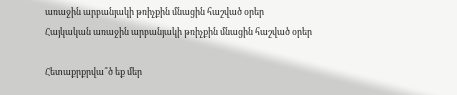առաջին արբանյակի թռիչքին մնացին հաշված օրեր
Հայկական առաջին արբանյակի թռիչքին մնացին հաշված օրեր

Հետաքրքրվա՞ծ եք մեր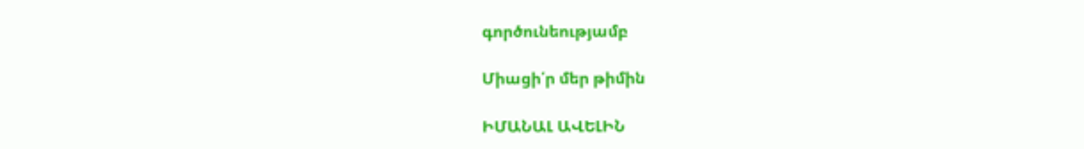գործունեությամբ

Միացի՛ր մեր թիմին

ԻՄԱՆԱԼ ԱՎԵԼԻՆ